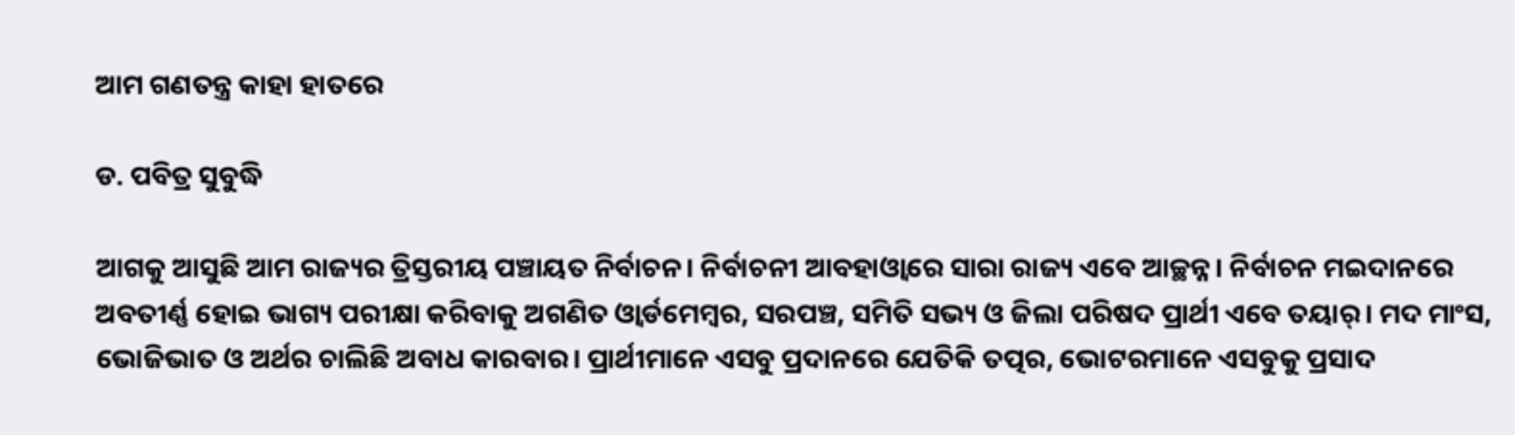ଆମ ଗଣତନ୍ତ୍ର କାହା ହାତରେ

ଡ. ପବିତ୍ର ସୁବୁଦ୍ଧି

ଆଗକୁ ଆସୁଛି ଆମ ରାଜ୍ୟର ତ୍ରିସ୍ତରୀୟ ପଞ୍ଚାୟତ ନିର୍ବାଚନ। ନିର୍ବାଚନୀ ଆବହାଓ୍ବାରେ ସାରା ରାଜ୍ୟ ଏବେ ଆଚ୍ଛନ୍ନ। ନିର୍ବାଚନ ମଇଦାନରେ ଅବତୀର୍ଣ୍ଣ ହୋଇ ଭାଗ୍ୟ ପରୀକ୍ଷା କରିବାକୁ ଅଗଣିତ ଓ୍ବାର୍ଡମେମ୍ବର, ସରପଞ୍ଚ, ସମିତି ସଭ୍ୟ ଓ ଜିଲା ପରିଷଦ ପ୍ରାର୍ଥୀ ଏବେ ତୟାର୍‌। ମଦ ମାଂସ, ଭୋଜିଭାତ ଓ ଅର୍ଥର ଚାଲିଛି ଅବାଧ କାରବାର। ପ୍ରାର୍ଥୀମାନେ ଏସବୁ ପ୍ରଦାନରେ ଯେତିକି ତତ୍ପର, ଭୋଟରମାନେ ଏସବୁକୁ ପ୍ରସାଦ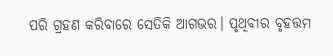ପରି ଗ୍ରହଣ କରିବାରେ ସେତିକି ଆଗଭର। ପୃଥିବୀର ବୃହତ୍ତମ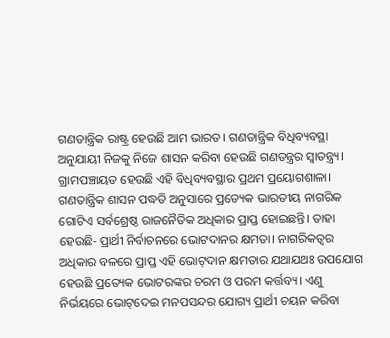ଗଣତାନ୍ତ୍ରିକ ରାଷ୍ଟ୍ର ହେଉଛି ଆମ ଭାରତ। ଗଣତାନ୍ତ୍ରିକ ବିଧିବ୍ୟବସ୍ଥା ଅନୁଯାୟୀ ନିଜକୁ ନିଜେ ଶାସନ କରିବା ହେଉଛି ଗଣତନ୍ତ୍ରର ସ୍ବାତନ୍ତ୍ର୍ୟ। ଗ୍ରାମପଞ୍ଚାୟତ ହେଉଛି ଏହି ବିଧିବ୍ୟବସ୍ଥାର ପ୍ରଥମ ପ୍ରୟୋଗଶାଳା। ଗଣତାନ୍ତ୍ରିକ ଶାସନ ପଦ୍ଧତି ଅନୁସାରେ ପ୍ରତ୍ୟେକ ଭାରତୀୟ ନାଗରିକ ଗୋଟିଏ ସର୍ବଶ୍ରେଷ୍ଠ ରାଜନୈତିକ ଅଧିକାର ପ୍ରାପ୍ତ ହୋଇଛନ୍ତି। ତାହା ହେଉଛି- ପ୍ରାର୍ଥୀ ନିର୍ବାଚନରେ ଭୋଟଦାନର କ୍ଷମତା। ନାଗରିକତ୍ୱର ଅଧିକାର ବଳରେ ପ୍ରାପ୍ତ ଏହି ଭୋଟ୍‌ଦାନ କ୍ଷମତାର ଯଥାଯଥଃ ଉପଯୋଗ ହେଉଛି ପ୍ରତ୍ୟେକ ଭୋଟରଙ୍କର ଚରମ ଓ ପରମ କର୍ତ୍ତବ୍ୟ। ଏଣୁ ନିର୍ଭୟରେ ଭୋଟ୍‌ଦେଇ ମନପସନ୍ଦର ଯୋଗ୍ୟ ପ୍ରାର୍ଥୀ ଚୟନ କରିବା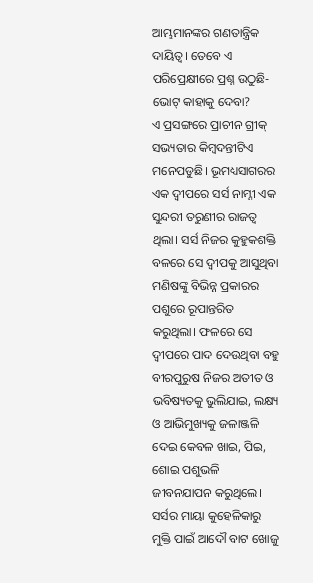ଆମ୍ଭମାନଙ୍କର ଗଣତାନ୍ତ୍ରିକ ଦାୟିତ୍ୱ। ତେବେ ଏ ପରିପ୍ରେକ୍ଷୀରେ ପ୍ରଶ୍ନ ଉଠୁଛି- ଭୋଟ୍‌ କାହାକୁ ଦେବା?
ଏ ପ୍ରସଙ୍ଗରେ ପ୍ରାଚୀନ ଗ୍ରୀକ୍‌ ସଭ୍ୟତାର କିମ୍ବଦନ୍ତୀଟିଏ ମନେପଡୁଛି। ଭୂମଧ୍ୟସାଗରର ଏକ ଦ୍ୱୀପରେ ସର୍ସ ନାମ୍ନୀ ଏକ ସୁନ୍ଦରୀ ତରୁଣୀର ରାଜତ୍ୱ ଥିଲା। ସର୍ସ ନିଜର କୁହୁକଶକ୍ତି ବଳରେ ସେ ଦ୍ୱୀପକୁ ଆସୁଥିବା ମଣିଷଙ୍କୁ ବିଭିନ୍ନ ପ୍ରକାରର ପଶୁରେ ରୂପାନ୍ତରିତ କରୁଥିଲା। ଫଳରେ ସେ ଦ୍ୱୀପରେ ପାଦ ଦେଉଥିବା ବହୁ ବୀରପୁରୁଷ ନିଜର ଅତୀତ ଓ ଭବିଷ୍ୟତକୁ ଭୁଲିଯାଇ, ଲକ୍ଷ୍ୟ ଓ ଆଭିମୁଖ୍ୟକୁ ଜଳାଞ୍ଜଳି ଦେଇ କେବଳ ଖାଇ, ପିଇ, ଶୋଇ ପଶୁଭଳି ଜୀବନଯାପନ କରୁଥିଲେ। ସର୍ସର ମାୟା କୁହେଳିକାରୁ ମୁକ୍ତି ପାଇଁ ଆଦୌ ବାଟ ଖୋଜୁ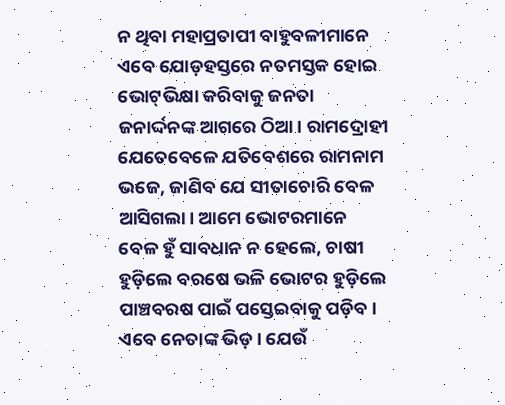ନ ଥିବା ମହାପ୍ରତାପୀ ବାହୁବଳୀମାନେ ଏବେ ଯୋଡ଼ହସ୍ତରେ ନତମସ୍ତକ ହୋଇ ଭୋଟ୍‌ଭିକ୍ଷା କରିବାକୁ ଜନତା ଜନାର୍ଦ୍ଦନଙ୍କ ଆଗରେ ଠିଆ। ରାମଦ୍ରୋହୀ ଯେତେବେଳେ ଯତିବେଶରେ ରାମନାମ ଭଜେ, ଜାଣିବ ଯେ ସୀତାଚୋରି ବେଳ ଆସିଗଲା। ଆମେ ଭୋଟରମାନେ ବେଳ ହୁଁ ସାବଧାନ ନ ହେଲେ, ଚାଷୀ ହୁଡ଼ିଲେ ବରଷେ ଭଳି ଭୋଟର ହୁଡ଼ିଲେ ପାଞ୍ଚବରଷ ପାଇଁ ପସ୍ତେଇବାକୁ ପଡ଼ିବ।
ଏବେ ନେତାଙ୍କ ଭିଡ଼। ଯେଉଁ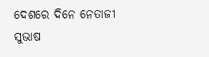ଦେଶରେ ଦିନେ ନେତାଜୀ ସୁଭାଷ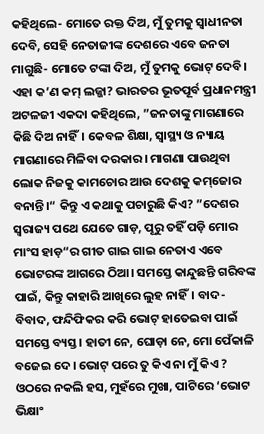କହିଥିଲେ- ମୋତେ ରକ୍ତ ଦିଅ, ମୁଁ ତୁମକୁ ସ୍ବାଧୀନତା ଦେବି, ସେହି ନେତାଜୀଙ୍କ ଦେଶରେ ଏବେ ଜନତା ମାଗୁଛି- ମୋତେ ଟଙ୍କା ଦିଅ, ମୁଁ ତୁମକୁ ଭୋଟ୍‌ ଦେବି। ଏହା କ’ଣ କମ୍‌ ଲଜ୍ଜା? ଭାରତର ଭୂତପୂର୍ବ ପ୍ରଧାନମନ୍ତ୍ରୀ ଅଟଳଜୀ ଏକଦା କହିଥିଲେ, ”ଜନତାଙ୍କୁ ମାଗଣାରେ କିଛି ଦିଅ ନାହିଁ। କେବଳ ଶିକ୍ଷା, ସ୍ବାସ୍ଥ୍ୟ ଓ ନ୍ୟାୟ ମାଗଣାରେ ମିଳିବା ଦରକାର। ମାଗଣା ପାଉଥିବା ଲୋକ ନିଜକୁ କାମଚୋର ଆଉ ଦେଶକୁ କମ୍‌ଜୋର ବନାନ୍ତି।“ କିନ୍ତୁ ଏ କଥାକୁ ପଚାରୁଛି କିଏ? ”ଦେଶର ସ୍ବରାଜ୍ୟ ପଥେ ଯେତେ ଗାଡ଼, ପୂରୁ ତହିଁ ପଡ଼ି ମୋର ମାଂସ ହାଡ଼“ର ଗୀତ ଗାଇ ଗାଇ ନେତାଏ ଏବେ ଭୋଟରଙ୍କ ଆଗରେ ଠିଆ। ସମସ୍ତେ କାନ୍ଦୁଛନ୍ତି ଗରିବଙ୍କ ପାଇଁ, କିନ୍ତୁ କାହାରି ଆଖିରେ ଲୁହ ନାହିଁ। ବାଦ-ବିବାଦ, ଫନ୍ଦିଫିକର କରି ଭୋଟ୍‌ ହାତେଇବା ପାଇଁ ସମସ୍ତେ ବ୍ୟସ୍ତ। ହାତୀ ନେ, ଘୋଡ଼ା ନେ, ମୋ ପେଁକାଳି ବଜେଇ ଦେ। ଭୋଟ୍‌ ପରେ ତୁ କିଏ ନା ମୁଁ କିଏ ? ଓଠରେ ନକଲି ହସ, ମୁହଁରେ ମୁଖା, ପାଟିରେ ‘ଭୋଟ ଭିକ୍ଷାଂ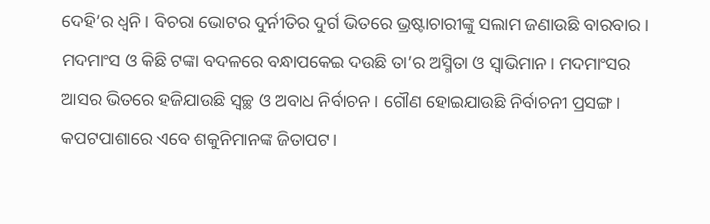ଦେହି’ର ଧ୍ୱନି। ବିଚରା ଭୋଟର ଦୁର୍ନୀତିର ଦୁର୍ଗ ଭିତରେ ଭ୍ରଷ୍ଟାଚାରୀଙ୍କୁ ସଲାମ ଜଣାଉଛି ବାରବାର। ମଦମାଂସ ଓ କିଛି ଟଙ୍କା ବଦଳରେ ବନ୍ଧାପକେଇ ଦଉଛି ତା’ର ଅସ୍ମିତା ଓ ସ୍ବାଭିମାନ। ମଦମାଂସର ଆସର ଭିତରେ ହଜିଯାଉଛି ସ୍ବଚ୍ଛ ଓ ଅବାଧ ନିର୍ବାଚନ। ଗୌଣ ହୋଇଯାଉଛି ନିର୍ବାଚନୀ ପ୍ରସଙ୍ଗ। କପଟପାଶାରେ ଏବେ ଶକୁନିମାନଙ୍କ ଜିତାପଟ।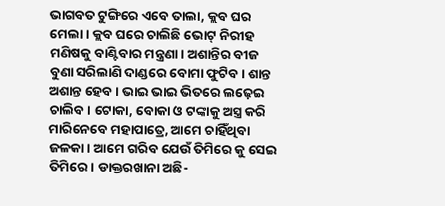ଭାଗବତ ଟୁଙ୍ଗିରେ ଏବେ ତାଲା, କ୍ଲବ ଘର ମେଲା। କ୍ଲବ ଘରେ ଚାଲିଛି ଭୋଟ୍‌ ନିରୀହ ମଣିଷକୁ ବାଣ୍ଟିବାର ମନ୍ତ୍ରଣା। ଅଶାନ୍ତିର ବୀଜ ବୁଣା ସରିଲାଣି ଦାଣ୍ଡରେ ବୋମା ଫୁଟିବ। ଶାନ୍ତ ଅଶାନ୍ତ ହେବ। ଭାଇ ଭାଇ ଭିତରେ ଲଢ଼େଇ ଚାଲିବ। ଟୋକା, ବୋକା ଓ ଟଙ୍କାକୁ ଅସ୍ତ୍ର କରି ମାରିନେବେ ମହାପାତ୍ରେ, ଆମେ ଚାହିଁଥିବା ଜଳକା। ଆମେ ଗରିବ ଯେଉଁ ତିମିରେ କୁ ସେଇ ତିମିରେ। ଡାକ୍ତରଖାନା ଅଛି-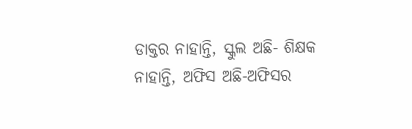ଡାକ୍ତର ନାହାନ୍ତି, ସ୍କୁଲ ଅଛି- ଶିକ୍ଷକ ନାହାନ୍ତି, ଅଫିସ ଅଛି-ଅଫିସର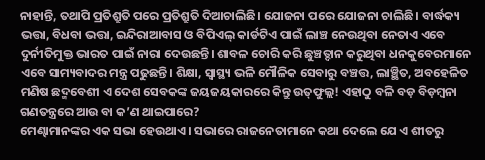ନାହାନ୍ତି, ତଥାପି ପ୍ରତିଶ୍ରୁତି ପରେ ପ୍ରତିଶ୍ରୁତି ଦିଆଚାଲିଛି। ଯୋଜନା ପରେ ଯୋଜନା ଚାଲିଛି। ବାର୍ଦ୍ଧକ୍ୟ ଭତ୍ତା, ବିଧବା ଭତ୍ତା, ଇନ୍ଦିରାଆବାସ ଓ ବିପିଏଲ୍‌ କାର୍ଡଟିଏ ପାଇଁ ଲାଞ୍ଚ ନେଉଥିବା ନେତାଏ ଏବେ ଦୁର୍ନୀତିମୁକ୍ତ ଭାରତ ପାଇଁ ନାରା ଦେଉଛନ୍ତି। ଶାବଳ ଚୋରି କରି ଛୁଞ୍ଚତ୍ଦାନ କରୁଥିବା ଧନକୁବେରମାନେ ଏବେ ସାମ୍ୟବାଦର ମନ୍ତ୍ର ପଢୁଛନ୍ତି। ଶିକ୍ଷା, ସ୍ବାସ୍ଥ୍ୟ ଭଳି ମୌଳିକ ସେବାରୁ ବଞ୍ଚତ୍ତ, ଲାଞ୍ଛିତ, ଅବହେଳିତ ମଣିଷ ଛଦ୍ମବେଶୀ ଏ ଦେଶ ସେବକଙ୍କ ଜୟଜୟକାରରେ କିନ୍ତୁ ଉତ୍‌ଫୁଲ୍ଲ! ଏହାଠୁ ବଳି ବଡ଼ ବିଡ଼ମ୍ବନା ଗଣତନ୍ତ୍ରରେ ଆଉ ବା କ’ଣ ଥାଇପାରେ?
ମେଣ୍ଢାମାନଙ୍କର ଏକ ସଭା ହେଉଥାଏ। ସଭାରେ ରାଜନେତାମାନେ କଥା ଦେଲେ ଯେ ଏ ଶୀତରୁ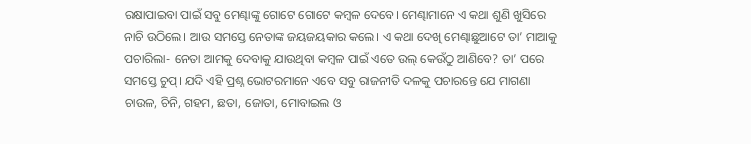ରକ୍ଷାପାଇବା ପାଇଁ ସବୁ ମେଣ୍ଢାଙ୍କୁ ଗୋଟେ ଗୋଟେ କମ୍ବଳ ଦେବେ। ମେଣ୍ଢାମାନେ ଏ କଥା ଶୁଣି ଖୁସିରେ ନାଚି ଉଠିଲେ। ଆଉ ସମସ୍ତେ ନେତାଙ୍କ ଜୟଜୟକାର କଲେ। ଏ କଥା ଦେଖି ମେଣ୍ଢାଛୁଆଟେ ତା’ ମାଆକୁ ପଚାରିଲା- ନେତା ଆମକୁ ଦେବାକୁ ଯାଉଥିବା କମ୍ବଳ ପାଇଁ ଏତେ ଉଲ୍‌ କେଉଁଠୁ ଆଣିବେ? ତା’ ପରେ ସମସ୍ତେ ଚୁପ୍‌। ଯଦି ଏହି ପ୍ରଶ୍ନ ଭୋଟରମାନେ ଏବେ ସବୁ ରାଜନୀତି ଦଳକୁ ପଚାରନ୍ତେ ଯେ ମାଗଣା ଚାଉଳ, ଚିନି, ଗହମ, ଛତା, ଜୋତା, ମୋବାଇଲ ଓ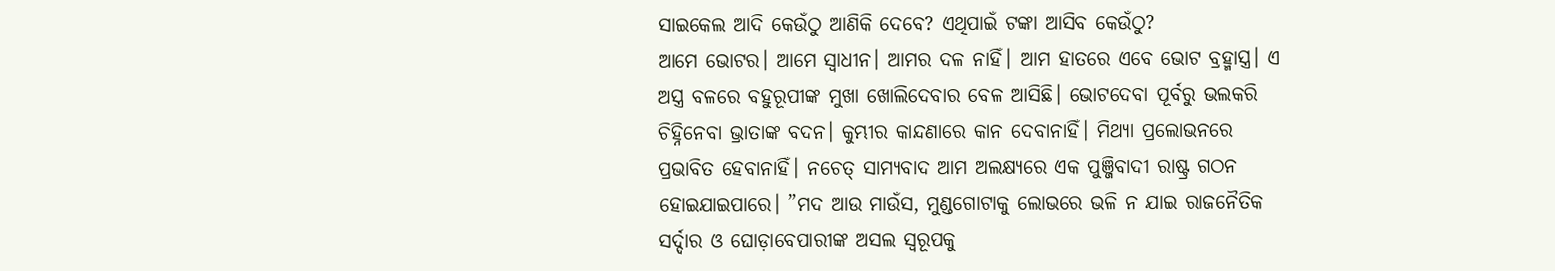ସାଇକେଲ ଆଦି କେଉଁଠୁ ଆଣିକି ଦେବେ? ଏଥିପାଇଁ ଟଙ୍କା ଆସିବ କେଉଁଠୁ?
ଆମେ ଭୋଟର। ଆମେ ସ୍ବାଧୀନ। ଆମର ଦଳ ନାହିଁ। ଆମ ହାତରେ ଏବେ ଭୋଟ ବ୍ରହ୍ମାସ୍ତ୍ର। ଏ ଅସ୍ତ୍ର ବଳରେ ବହୁରୂପୀଙ୍କ ମୁଖା ଖୋଲିଦେବାର ବେଳ ଆସିଛି। ଭୋଟଦେବା ପୂର୍ବରୁ ଭଲକରି ଚିହ୍ନିନେବା ଭ୍ରାତାଙ୍କ ବଦନ। କୁମ୍ଭୀର କାନ୍ଦଣାରେ କାନ ଦେବାନାହିଁ। ମିଥ୍ୟା ପ୍ରଲୋଭନରେ ପ୍ରଭାବିତ ହେବାନାହିଁ। ନଚେତ୍‌ ସାମ୍ୟବାଦ ଆମ ଅଲକ୍ଷ୍ୟରେ ଏକ ପୁଞ୍ଜିବାଦୀ ରାଷ୍ଟ୍ର ଗଠନ ହୋଇଯାଇପାରେ। ”ମଦ ଆଉ ମାଉଁସ, ମୁଣ୍ଡଗୋଟାକୁ ଲୋଭରେ ଭଳି ନ ଯାଇ ରାଜନୈତିକ ସର୍ଦ୍ଦାର ଓ ଘୋଡ଼ାବେପାରୀଙ୍କ ଅସଲ ସ୍ବରୂପକୁ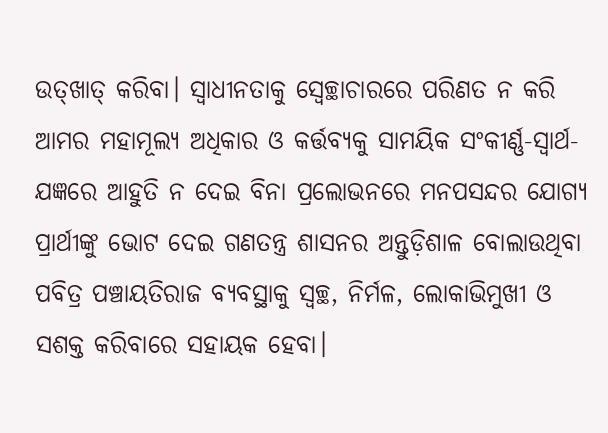ଉତ୍‌ଖାତ୍‌ କରିବା। ସ୍ବାଧୀନତାକୁ ସ୍ବେଚ୍ଛାଚାରରେ ପରିଣତ ନ କରି ଆମର ମହାମୂଲ୍ୟ ଅଧିକାର ଓ କର୍ତ୍ତବ୍ୟକୁ ସାମୟିକ ସଂକୀର୍ଣ୍ଣ-ସ୍ବାର୍ଥ-ଯଜ୍ଞରେ ଆହୁତି ନ ଦେଇ ବିନା ପ୍ରଲୋଭନରେ ମନପସନ୍ଦର ଯୋଗ୍ୟ ପ୍ରାର୍ଥୀଙ୍କୁ ଭୋଟ ଦେଇ ଗଣତନ୍ତ୍ର ଶାସନର ଅନ୍ତୁଡ଼ିଶାଳ ବୋଲାଉଥିବା ପବିତ୍ର ପଞ୍ଚାୟତିରାଜ ବ୍ୟବସ୍ଥାକୁ ସ୍ବଚ୍ଛ, ନିର୍ମଳ, ଲୋକାଭିମୁଖୀ ଓ ସଶକ୍ତ କରିବାରେ ସହାୟକ ହେବା।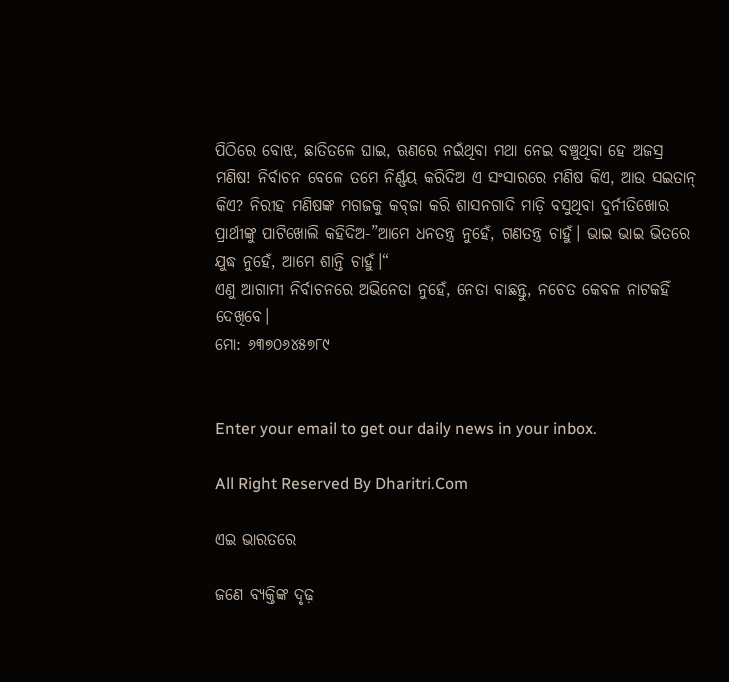ପିଠିରେ ବୋଝ, ଛାତିତଳେ ଘାଇ, ଋଣରେ ନଇଁଥିବା ମଥା ନେଇ ବଞ୍ଚୁଥିବା ହେ ଅଜସ୍ର ମଣିଷ! ନିର୍ବାଚନ ବେଳେ ତମେ ନିର୍ଣ୍ଣୟ କରିଦିଅ ଏ ସଂସାରରେ ମଣିଷ କିଏ, ଆଉ ସଇତାନ୍‌ କିଏ? ନିରୀହ ମଣିଷଙ୍କ ମଗଜକୁ କବ୍‌ଜା କରି ଶାସନଗାଦି ମାଡ଼ି ବସୁଥିବା ଦୁର୍ନୀତିଖୋର ପ୍ରାର୍ଥୀଙ୍କୁ ପାଟିଖୋଲି କହିଦିଅ-”ଆମେ ଧନତନ୍ତ୍ର ନୁହେଁ, ଗଣତନ୍ତ୍ର ଚାହୁଁ। ଭାଇ ଭାଇ ଭିତରେ ଯୁଦ୍ଧ ନୁହେଁ, ଆମେ ଶାନ୍ତି ଚାହୁଁ।“
ଏଣୁ ଆଗାମୀ ନିର୍ବାଚନରେ ଅଭିନେତା ନୁହେଁ, ନେତା ବାଛନ୍ତୁ, ନଚେତ କେବଳ ନାଟକହିଁ ଦେଖିବେ।
ମୋ: ୬୩୭୦୬୪୫୭୮୯


Enter your email to get our daily news in your inbox.

All Right Reserved By Dharitri.Com

ଏଇ ଭାରତରେ

ଜଣେ ବ୍ୟକ୍ତିଙ୍କ ଦୃଢ଼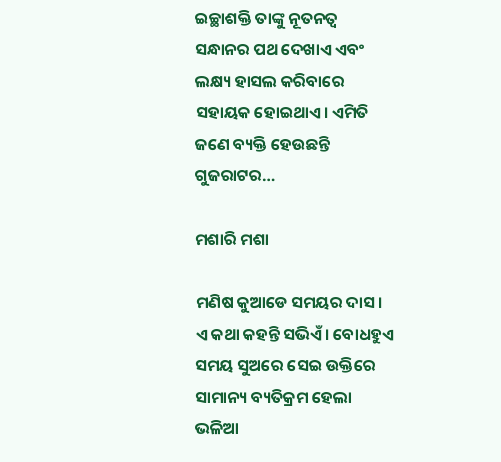ଇଚ୍ଛାଶକ୍ତି ତାଙ୍କୁ ନୂତନତ୍ୱ ସନ୍ଧାନର ପଥ ଦେଖାଏ ଏବଂ ଲକ୍ଷ୍ୟ ହାସଲ କରିବାରେ ସହାୟକ ହୋଇଥାଏ। ଏମିତି ଜଣେ ବ୍ୟକ୍ତି ହେଉଛନ୍ତି ଗୁଜରାଟର…

ମଶାରି ମଶା

ମଣିଷ କୁଆଡେ ସମୟର ଦାସ। ଏ କଥା କହନ୍ତି ସଭିଏଁ। ବୋଧହୁଏ ସମୟ ସୁଅରେ ସେଇ ଉକ୍ତିରେ ସାମାନ୍ୟ ବ୍ୟତିକ୍ରମ ହେଲା ଭଳିଆ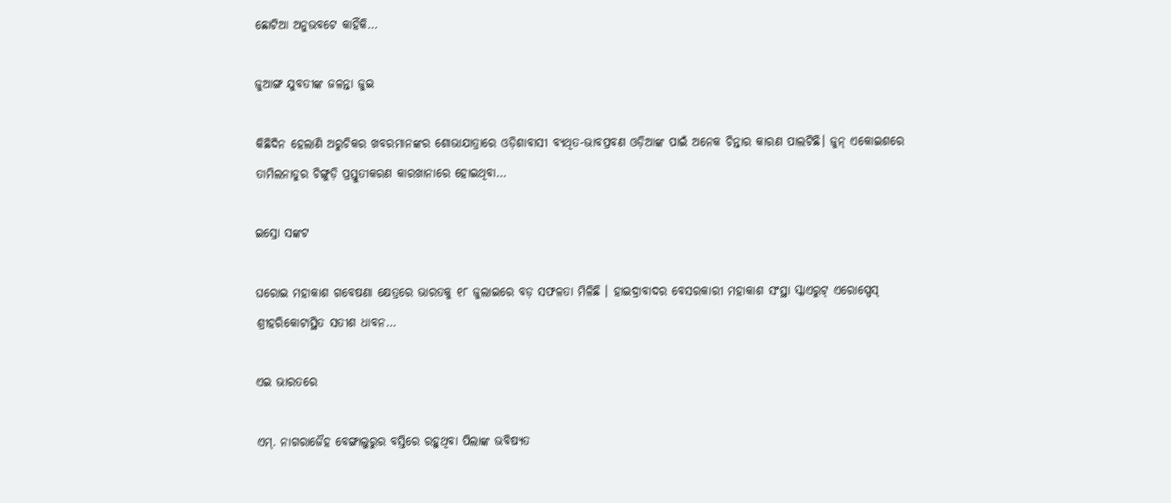ଛୋଟିଆ ଅନୁଭବଟେ କାହିଁକି…

ଜୁଆଙ୍ଗ ଯୁବତୀଙ୍କ ଜଳନ୍ତା ଜୁଇ

କିଛିଦିନ ହେଲାଣି ଅରୁଚିକର ଖବରମାନଙ୍କର ଶୋଭାଯାତ୍ରାରେ ଓଡ଼ିଶାବାସୀ ବ୍ୟଥିତ-ଭାବପ୍ରବଣ ଓଡ଼ିଆଙ୍କ ପାଇଁ ଅନେକ ଚିନ୍ତାର କାରଣ ପାଲଟିଛି। ଜୁନ୍‌ ଏକୋଇଶରେ ତାମିଲନାଡୁର ଚିଙ୍ଗୁଡ଼ି ପ୍ରସ୍ତୁତୀକରଣ କାରଖାନାରେ ହୋଇଥିବା…

ଇସ୍ରୋ ସଙ୍କଟ

ଘରୋଇ ମହାକାଶ ଗବେଷଣା କ୍ଷେତ୍ରରେ ଭାରତକୁ ୧୮ ଜୁଲାଇରେ ବଡ଼ ସଫଳତା ମିଳିଛି । ହାଇଦ୍ରାବାଦର ବେସରକାରୀ ମହାକାଶ ସଂସ୍ଥା ସ୍କାଏରୁଟ୍‌ ଏରୋସ୍ପେସ୍‌ ଶ୍ରୀହରିକୋଟାସ୍ଥିତ ସତୀଶ ଧାବନ…

ଏଇ ଭାରତରେ

ଏମ୍‌. ନାଗରାଜୈହ ବେଙ୍ଗାଲୁରୁର ବସ୍ତିରେ ରହୁଥିବା ପିଲାଙ୍କ ଭବିଷ୍ୟତ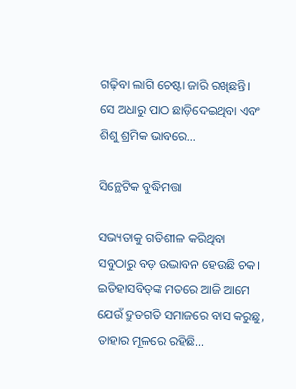ଗଢ଼ିବା ଲାଗି ଚେଷ୍ଟା ଜାରି ରଖିଛନ୍ତି। ସେ ଅଧାରୁ ପାଠ ଛାଡ଼ିଦେଇଥିବା ଏବଂ ଶିଶୁ ଶ୍ରମିକ ଭାବରେ…

ସିନ୍ଥେଟିକ ବୁଦ୍ଧିମତ୍ତା

ସଭ୍ୟତାକୁ ଗତିଶୀଳ କରିଥିବା ସବୁଠାରୁ ବଡ଼ ଉଦ୍ଭାବନ ହେଉଛି ଚକ। ଇତିହାସବିତ୍‌ଙ୍କ ମତରେ ଆଜି ଆମେ ଯେଉଁ ଦ୍ରୁତଗତି ସମାଜରେ ବାସ କରୁଛୁ, ତାହାର ମୂଳରେ ରହିଛି…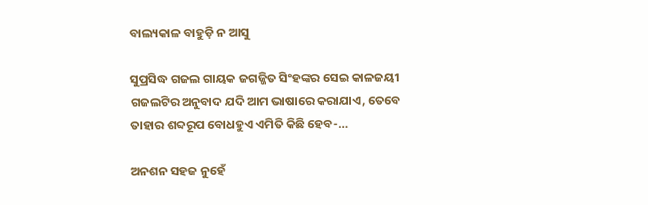ବାଲ୍ୟକାଳ ବାହୁଡ଼ି ନ ଆସୁ

ସୁପ୍ରସିଦ୍ଧ ଗଜଲ ଗାୟକ ଜଗଜ୍ଜିତ ସିଂହଙ୍କର ସେଇ କାଳଜୟୀ ଗଜଲଟିର ଅନୁବାଦ ଯଦି ଆମ ଭାଷାରେ କରାଯାଏ, ତେବେ ତାହାର ଶବ୍ଦରୂପ ବୋଧହୁଏ ଏମିତି କିଛି ହେବ-…

ଅନଶନ ସହଜ ନୁହେଁ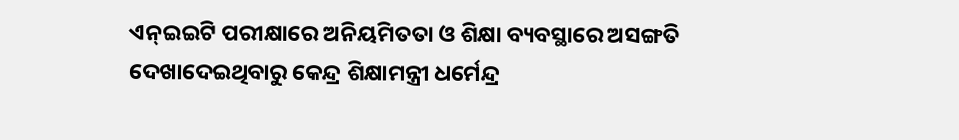ଏନ୍‌ଇଇଟି ପରୀକ୍ଷାରେ ଅନିୟମିତତା ଓ ଶିକ୍ଷା ବ୍ୟବସ୍ଥାରେ ଅସଙ୍ଗତି ଦେଖାଦେଇଥିବାରୁ କେନ୍ଦ୍ର ଶିକ୍ଷାମନ୍ତ୍ରୀ ଧର୍ମେନ୍ଦ୍ର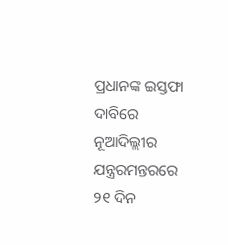ପ୍ରଧାନଙ୍କ ଇସ୍ତଫା ଦାବିରେ ନୂଆଦିଲ୍ଲୀର ଯନ୍ତ୍ରରମନ୍ତରରେ ୨୧ ଦିନ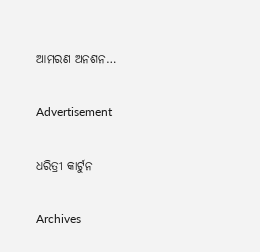ଆମରଣ ଅନଶନ…

Advertisement

ଧରିତ୍ରୀ କାର୍ଟୁନ

Archives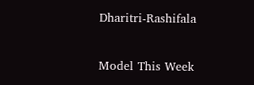Dharitri-Rashifala

Model This Week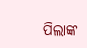ପିଲାଙ୍କ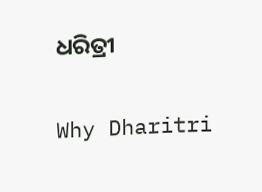ଧରିତ୍ରୀ

Why Dharitri